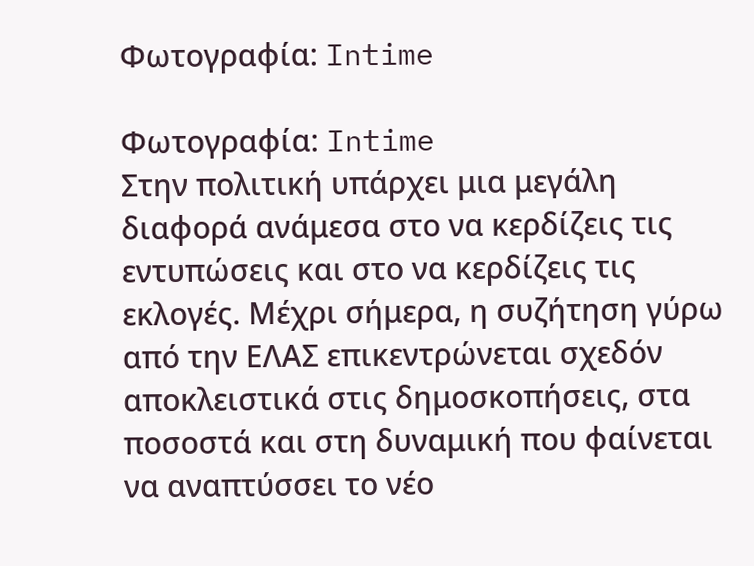Φωτογραφία: Intime

Φωτογραφία: Intime
Στην πολιτική υπάρχει μια μεγάλη διαφορά ανάμεσα στο να κερδίζεις τις εντυπώσεις και στο να κερδίζεις τις εκλογές. Μέχρι σήμερα, η συζήτηση γύρω από την ΕΛΑΣ επικεντρώνεται σχεδόν αποκλειστικά στις δημοσκοπήσεις, στα ποσοστά και στη δυναμική που φαίνεται να αναπτύσσει το νέο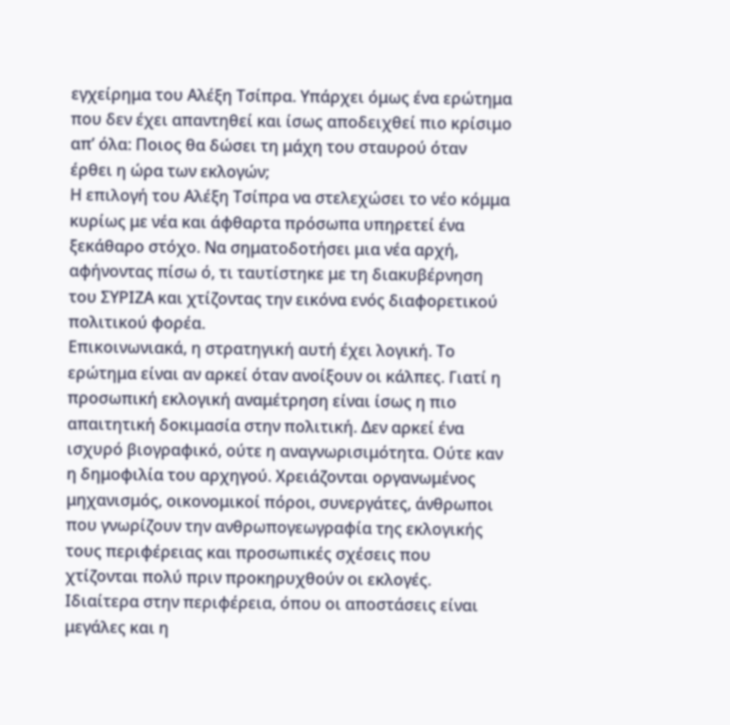εγχείρημα του Αλέξη Τσίπρα. Υπάρχει όμως ένα ερώτημα που δεν έχει απαντηθεί και ίσως αποδειχθεί πιο κρίσιμο απ’ όλα: Ποιος θα δώσει τη μάχη του σταυρού όταν έρθει η ώρα των εκλογών;
Η επιλογή του Αλέξη Τσίπρα να στελεχώσει το νέο κόμμα κυρίως με νέα και άφθαρτα πρόσωπα υπηρετεί ένα ξεκάθαρο στόχο. Να σηματοδοτήσει μια νέα αρχή, αφήνοντας πίσω ό, τι ταυτίστηκε με τη διακυβέρνηση του ΣΥΡΙΖΑ και χτίζοντας την εικόνα ενός διαφορετικού πολιτικού φορέα.
Επικοινωνιακά, η στρατηγική αυτή έχει λογική. Το ερώτημα είναι αν αρκεί όταν ανοίξουν οι κάλπες. Γιατί η προσωπική εκλογική αναμέτρηση είναι ίσως η πιο απαιτητική δοκιμασία στην πολιτική. Δεν αρκεί ένα ισχυρό βιογραφικό, ούτε η αναγνωρισιμότητα. Ούτε καν η δημοφιλία του αρχηγού. Χρειάζονται οργανωμένος μηχανισμός, οικονομικοί πόροι, συνεργάτες, άνθρωποι που γνωρίζουν την ανθρωπογεωγραφία της εκλογικής τους περιφέρειας και προσωπικές σχέσεις που χτίζονται πολύ πριν προκηρυχθούν οι εκλογές.
Ιδιαίτερα στην περιφέρεια, όπου οι αποστάσεις είναι μεγάλες και η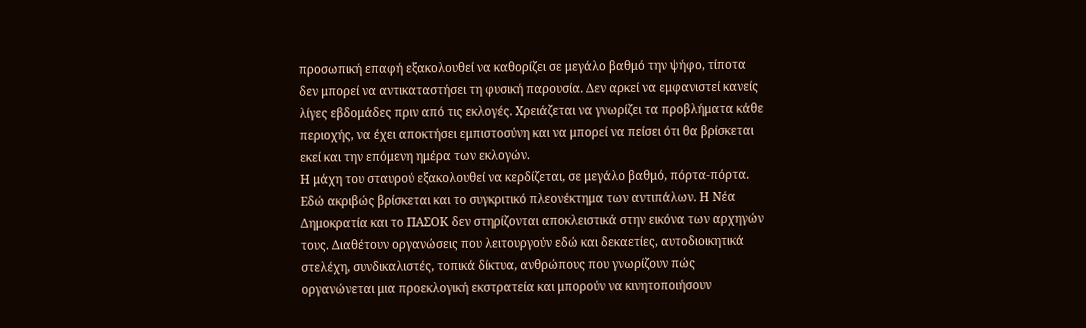προσωπική επαφή εξακολουθεί να καθορίζει σε μεγάλο βαθμό την ψήφο, τίποτα δεν μπορεί να αντικαταστήσει τη φυσική παρουσία. Δεν αρκεί να εμφανιστεί κανείς λίγες εβδομάδες πριν από τις εκλογές. Χρειάζεται να γνωρίζει τα προβλήματα κάθε περιοχής, να έχει αποκτήσει εμπιστοσύνη και να μπορεί να πείσει ότι θα βρίσκεται εκεί και την επόμενη ημέρα των εκλογών.
Η μάχη του σταυρού εξακολουθεί να κερδίζεται, σε μεγάλο βαθμό, πόρτα-πόρτα. Εδώ ακριβώς βρίσκεται και το συγκριτικό πλεονέκτημα των αντιπάλων. Η Νέα Δημοκρατία και το ΠΑΣΟΚ δεν στηρίζονται αποκλειστικά στην εικόνα των αρχηγών τους. Διαθέτουν οργανώσεις που λειτουργούν εδώ και δεκαετίες, αυτοδιοικητικά στελέχη, συνδικαλιστές, τοπικά δίκτυα, ανθρώπους που γνωρίζουν πώς οργανώνεται μια προεκλογική εκστρατεία και μπορούν να κινητοποιήσουν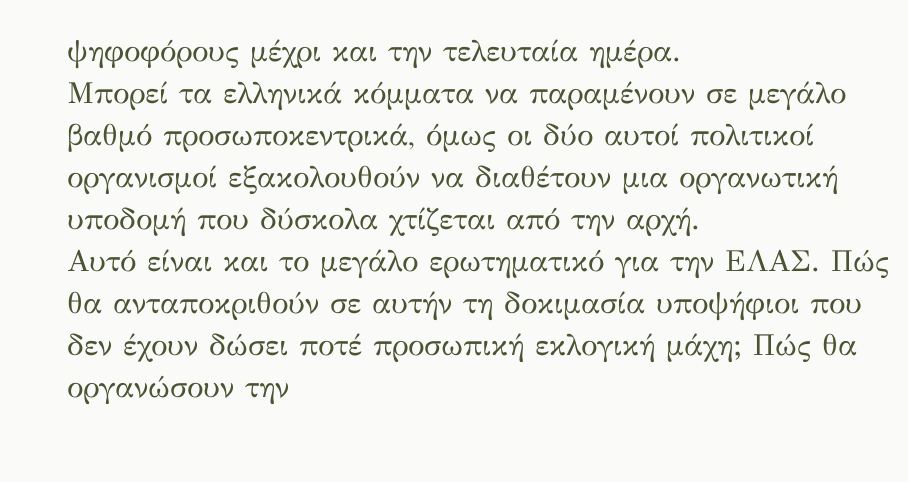ψηφοφόρους μέχρι και την τελευταία ημέρα.
Μπορεί τα ελληνικά κόμματα να παραμένουν σε μεγάλο βαθμό προσωποκεντρικά, όμως οι δύο αυτοί πολιτικοί οργανισμοί εξακολουθούν να διαθέτουν μια οργανωτική υποδομή που δύσκολα χτίζεται από την αρχή.
Αυτό είναι και το μεγάλο ερωτηματικό για την ΕΛΑΣ. Πώς θα ανταποκριθούν σε αυτήν τη δοκιμασία υποψήφιοι που δεν έχουν δώσει ποτέ προσωπική εκλογική μάχη; Πώς θα οργανώσουν την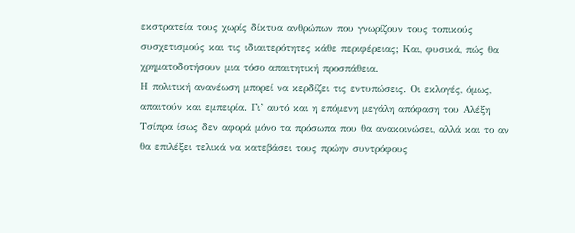εκστρατεία τους χωρίς δίκτυα ανθρώπων που γνωρίζουν τους τοπικούς συσχετισμούς και τις ιδιαιτερότητες κάθε περιφέρειας; Και, φυσικά, πώς θα χρηματοδοτήσουν μια τόσο απαιτητική προσπάθεια.
Η πολιτική ανανέωση μπορεί να κερδίζει τις εντυπώσεις. Οι εκλογές, όμως, απαιτούν και εμπειρία. Γι’ αυτό και η επόμενη μεγάλη απόφαση του Αλέξη Τσίπρα ίσως δεν αφορά μόνο τα πρόσωπα που θα ανακοινώσει, αλλά και το αν θα επιλέξει τελικά να κατεβάσει τους πρώην συντρόφους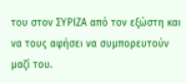του στον ΣΥΡΙΖΑ από τον εξώστη και να τους αφήσει να συμπορευτούν μαζί του.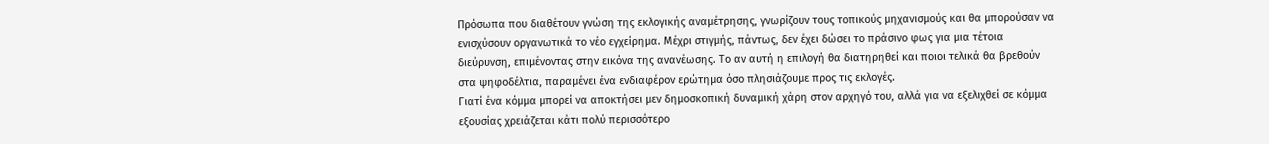Πρόσωπα που διαθέτουν γνώση της εκλογικής αναμέτρησης, γνωρίζουν τους τοπικούς μηχανισμούς και θα μπορούσαν να ενισχύσουν οργανωτικά το νέο εγχείρημα. Μέχρι στιγμής, πάντως, δεν έχει δώσει το πράσινο φως για μια τέτοια διεύρυνση, επιμένοντας στην εικόνα της ανανέωσης. Το αν αυτή η επιλογή θα διατηρηθεί και ποιοι τελικά θα βρεθούν στα ψηφοδέλτια, παραμένει ένα ενδιαφέρον ερώτημα όσο πλησιάζουμε προς τις εκλογές.
Γιατί ένα κόμμα μπορεί να αποκτήσει μεν δημοσκοπική δυναμική χάρη στον αρχηγό του, αλλά για να εξελιχθεί σε κόμμα εξουσίας χρειάζεται κάτι πολύ περισσότερο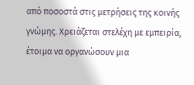από ποσοστά στις μετρήσεις της κοινής γνώμης. Χρειάζεται στελέχη με εμπειρία, έτοιμα να οργανώσουν μια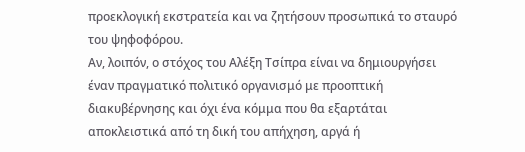προεκλογική εκστρατεία και να ζητήσουν προσωπικά το σταυρό του ψηφοφόρου.
Αν, λοιπόν, ο στόχος του Αλέξη Τσίπρα είναι να δημιουργήσει έναν πραγματικό πολιτικό οργανισμό με προοπτική διακυβέρνησης και όχι ένα κόμμα που θα εξαρτάται αποκλειστικά από τη δική του απήχηση, αργά ή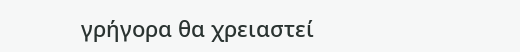γρήγορα θα χρειαστεί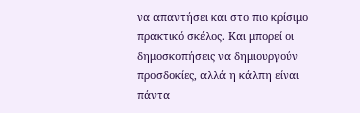να απαντήσει και στο πιο κρίσιμο πρακτικό σκέλος. Και μπορεί οι δημοσκοπήσεις να δημιουργούν προσδοκίες, αλλά η κάλπη είναι πάντα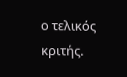ο τελικός κριτής.